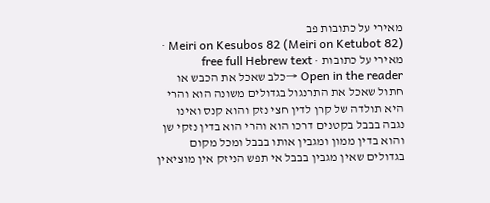מאירי על כתובות פב
Meiri on Kesubos 82 (Meiri on Ketubot 82) · מאירי על כתובות · free full Hebrew text
Open in the reader →כלב שאכל את הכבש או חתול שאכל את התרנגול בגדולים משונה הוא והרי היא תולדה של קרן לדין חצי נזק והוא קנס ואינו נגבה בבבל בקטנים דרכו הוא והרי הוא בדין נזקי שן והוא בדין ממון ומגבין אותו בבבל ומכל מקום בגדולים שאין מגבין בבבל אי תפש הניזק אין מוציאין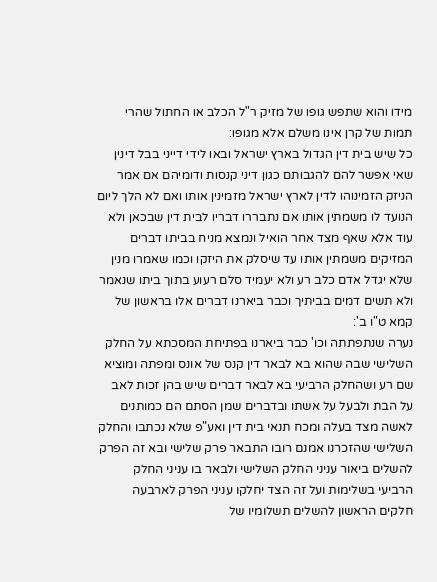מידו והוא שתפש גופו של מזיק ר"ל הכלב או החתול שהרי תמות של קרן אינו משלם אלא מגופו:
כל שיש בית דין הגדול בארץ ישראל ובאו לידי דייני בבל דינין שאי אפשר להם להגבותם כגון דיני קנסות ודומיהם אם אמר הניזק הזמינוהו לדין לארץ ישראל מזמינין אותו ואם לא הלך ליום הנועד לו משמתין אותו אם נתבררו דבריו לבית דין שבכאן ולא עוד אלא שאף מצד אחר הואיל ונמצא מניח בביתו דברים המזיקים משמתין אותו עד שיסלק את היזקו וכמו שאמרו מנין שלא יגדל אדם כלב רע ולא יעמיד סלם רעוע בתוך ביתו שנאמר ולא תשים דמים בביתיך וכבר ביארנו דברים אלו בראשון של קמא ט"ו ב':
נערה שנתפתתה וכו' כבר ביארנו בפתיחת המסכתא על החלק השלישי שבה שהוא בא לבאר דין קנס של אונס ומפתה ומוציא שם רע ושהחלק הרביעי בא לבאר דברים שיש בהן זכות לאב על הבת ולבעל על אשתו ובדברים שמן הסתם הם כמותנים לאשה מצד בעלה ומכח תנאי בית דין ואע"פ שלא נכתבו והחלק השלישי שהזכרנו אמנם רובו התבאר פרק שלישי ובא זה הפרק להשלים ביאור עניני החלק השלישי ולבאר בו עניני החלק הרביעי בשלימות ועל זה הצד יחלקו עניני הפרק לארבעה חלקים הראשון להשלים תשלומיו של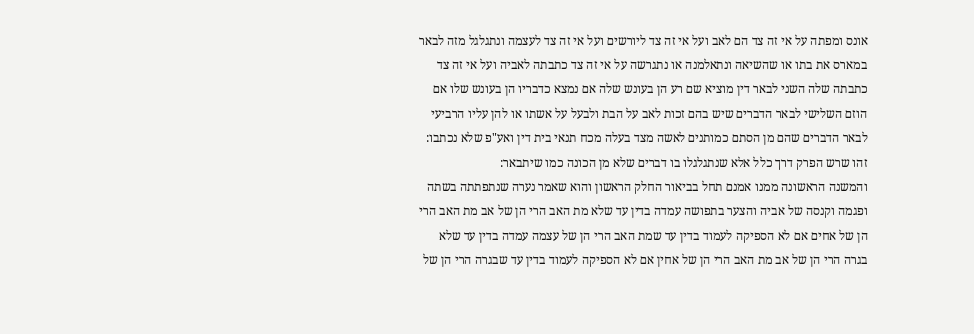אונס ומפתה על אי זה צד הם לאב ועל אי זה צד ליורשים ועל אי זה צד לעצמה ונתגלגל מזה לבאר במארס את בתו או שהשיאה ונתאלמנה או נתגרשה על אי זה צד כתבתה לאביה ועל אי זה צד כתבתה שלה השני לבאר דין מוציא שם רע הן בעונש שלה אם נמצא כדבריו הן בעונש שלו אם הוזם השלישי לבאר הדברים שיש בהם זכות לאב על הבת ולבעל על אשתו או להן עליו הרביעי לבאר הדברים שהם מן הסתם כמותנים לאשה מצד בעלה מכח תנאי בית דין ואע"פ שלא נכתבו:
זהו שרש הפרק דרך כלל אלא שנתגלגלו בו דברים שלא מן הכונה כמו שיתבאר:
והמשנה הראשונה ממנו אמנם תחל בביאור החלק הראשון והוא שאמר נערה שנתפתתה בשתה ופגמה וקנסה של אביה והצער בתפושה עמדה בדין עד שלא מת האב הרי הן של אב מת האב הרי הן של אחים אם לא הספיקה לעמוד בדין עד שמת האב הרי הן של עצמה עמדה בדין עד שלא בגרה הרי הן של אב מת האב הרי הן של אחין אם לא הספיקה לעמוד בדין עד שבגרה הרי הן של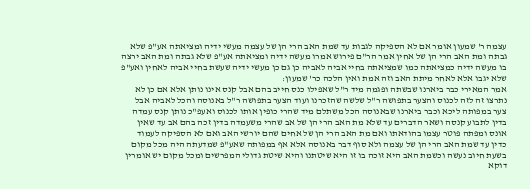עצמה ר' שמעון אומר אם לא הספיקה לגבות עד שמת האב הרי הן של עצמה מעשי ידיה ומציאתה אע"פ שלא גבתה ומת האב הרי הן של אחין אמר הר"ם פירוש אמרו מעשה ידיה ומציאתה אע"פ שלא גבתה ומת האב ירצה בו מעשה ידיה כמציאתה כמו שמציאתה בחיי אביה לאביה כן גם כן מעשי ידיה שעשת בחיי אביה לאחין ואע"פ שלא יגבו אלא לאחר מיתת האב וזה אמת ואין הלכה כר' שמעון:
אמר המאירי כבר ביארנו שבשתה ופגמה מיד ר"ל שאפילו כנס חייב בהם אבל קנס אינו נותן אלא אם כן לא נתרצו זה לזה לכנוס והצער בתפושה ר"ל שלשה שהזכרנו ועוד הצער בתפושה ר"ל באנוסה והכל לאביה אבל צער במפותה ליכא וכבר ביארנו שבאנוסה הכל משתלם מיד שהרי כופין אותו לכנוס ואעפ"כ נותן קנס עמדה בדין לתבוע קנסה ושאר הדברים עד שלא מת האב הרי הן של אב שהרי משעמדה בדין זכה בהם אב עד שאין אונס ומפתה פוטר עצמו בהודאתו ואם מת האב הרי הן של אחים שהם יורשי האב ואם לא הספיקה לעמוד כדין עד שמת האב הרי הן של עצמה ולא סוף דבר באנוסה אלא אף במפותה שאע"פ שמדעתה היה מכל מקום בשעת חיוב נעשה וכשמת האב היא זוכה בו זו היא שיטתנו והיא שיטת גדולי המפרשים ומכל מקום יש אומרין דוקא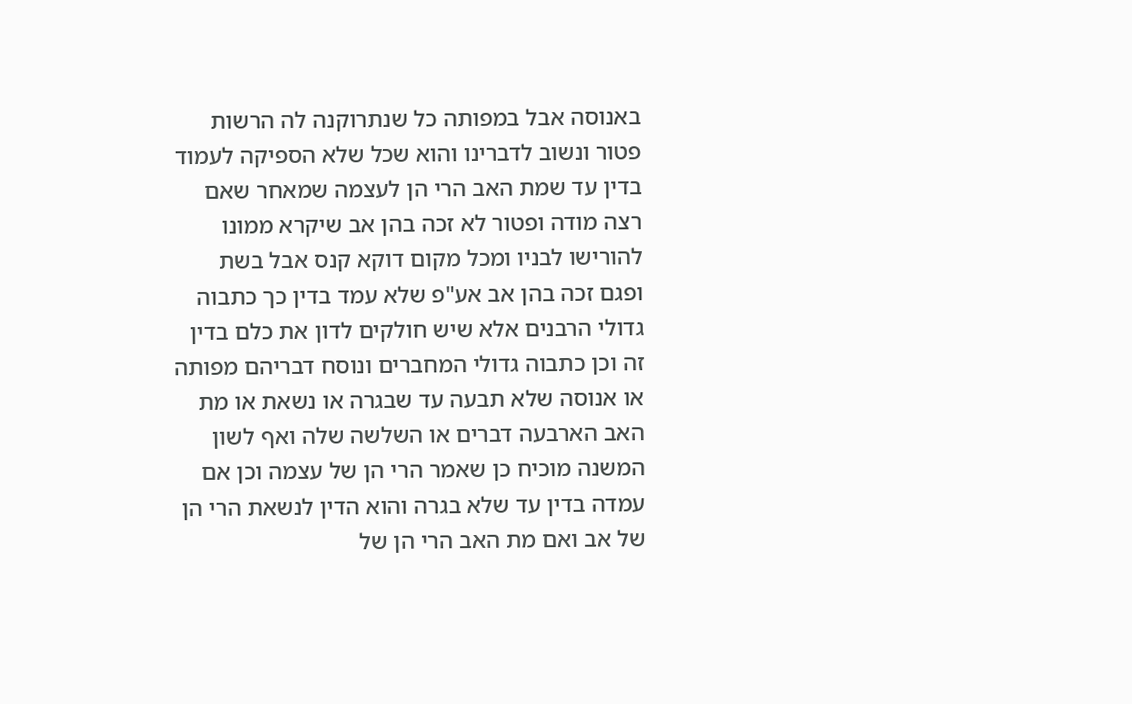באנוסה אבל במפותה כל שנתרוקנה לה הרשות פטור ונשוב לדברינו והוא שכל שלא הספיקה לעמוד בדין עד שמת האב הרי הן לעצמה שמאחר שאם רצה מודה ופטור לא זכה בהן אב שיקרא ממונו להורישו לבניו ומכל מקום דוקא קנס אבל בשת ופגם זכה בהן אב אע"פ שלא עמד בדין כך כתבוה גדולי הרבנים אלא שיש חולקים לדון את כלם בדין זה וכן כתבוה גדולי המחברים ונוסח דבריהם מפותה או אנוסה שלא תבעה עד שבגרה או נשאת או מת האב הארבעה דברים או השלשה שלה ואף לשון המשנה מוכיח כן שאמר הרי הן של עצמה וכן אם עמדה בדין עד שלא בגרה והוא הדין לנשאת הרי הן של אב ואם מת האב הרי הן של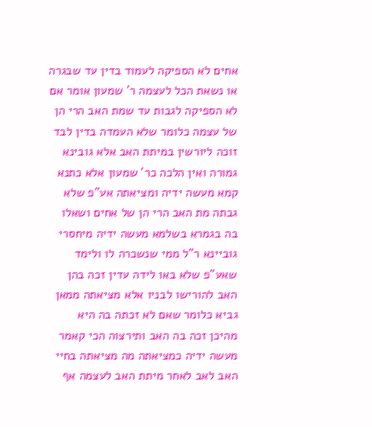אחים לא הספיקה לעמוד בדין עד שבגרה או נשאת הכל לעצמה ר' שמעון אומר אם לא הספיקה לגבות עד שמת האב הרי הן של עצמה כלומר שלא העמדה בדין לבד זוכה ליורשין במיתת האב אלא גובינא גמורה ואין הלכה כר' שמעון אלא כתנא קמא מעשה ידיה ומציאתה אע"פ שלא גבתה מת האב הרי הן של אחים ושאלו בה בגמרא בשלמא מעשה ידיה מיחסרי גוביינא ר"ל ממי שנשכרה לו ולימד שאע"פ שלא באו לידה עדין זכה בהן האב להורישו לבניו אלא מציאתה ממאן גביא כלומר שאם לא זכתה בה היא מהיכן זכה בה האב ותירצוה הכי קאמר מעשה ידיה כמציאתה מה מציאתה בחיי האב לאב לאחר מיתת האב לעצמה אף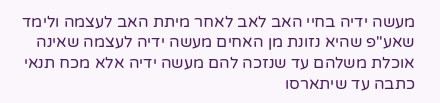מעשה ידיה בחיי האב לאב לאחר מיתת האב לעצמה ולימד שאע"פ שהיא נזונת מן האחים מעשה ידיה לעצמה שאינה אוכלת משלהם עד שנזכה להם מעשה ידיה אלא מכח תנאי כתבה עד שיתארסו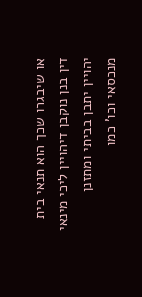או שיבגרו שכך הוא תנאי בית דין בנן נוקבן דיהויין ליכי מינאי יהויין יתבן בביתי ומתזנן מנכסאי וכו' כמו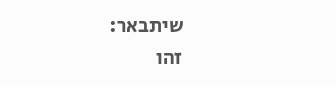שיתבאר:
זהו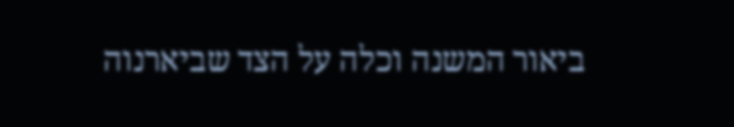ביאור המשנה וכלה על הצד שביארנוה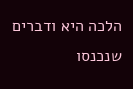הלכה היא ודברים שנכנסו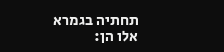תחתיה בגמרא אלו הן: